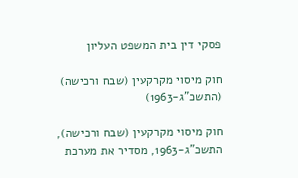פסקי דין בית המשפט העליון

חוק מיסוי מקרקעין (שבח ורכישה) (התשכ"ג-1963)

חוק מיסוי מקרקעין (שבח ורכישה), התשכ"ג-1963, מסדיר את מערכת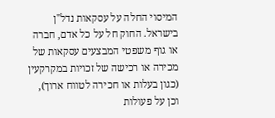המיסוי החלה על עסקאות נדל"ן בישראל. החוק חל על כל אדם, חברה או גוף משפטי המבצעים עסקאות של מכירה או רכישה של זכויות במקרקעין (כגון בעלות או חכירה לטווח ארוך), וכן על פעולות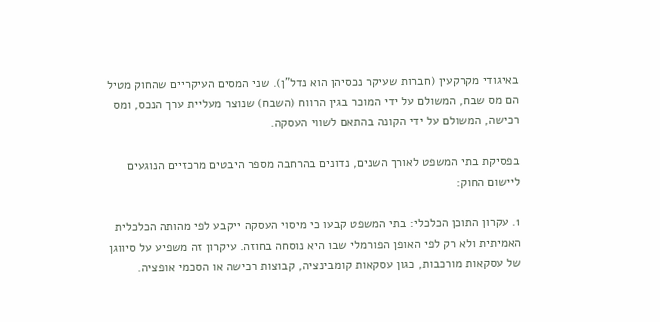באיגודי מקרקעין (חברות שעיקר נכסיהן הוא נדל"ן). שני המסים העיקריים שהחוק מטיל הם מס שבח, המשולם על ידי המוכר בגין הרווח (השבח) שנוצר מעליית ערך הנכס, ומס רכישה, המשולם על ידי הקונה בהתאם לשווי העסקה.

בפסיקת בתי המשפט לאורך השנים, נדונים בהרחבה מספר היבטים מרכזיים הנוגעים ליישום החוק:

1. עקרון התוכן הכלכלי: בתי המשפט קבעו כי מיסוי העסקה ייקבע לפי מהותה הכלכלית האמיתית ולא רק לפי האופן הפורמלי שבו היא נוסחה בחוזה. עיקרון זה משפיע על סיווגן של עסקאות מורכבות, כגון עסקאות קומבינציה, קבוצות רכישה או הסכמי אופציה.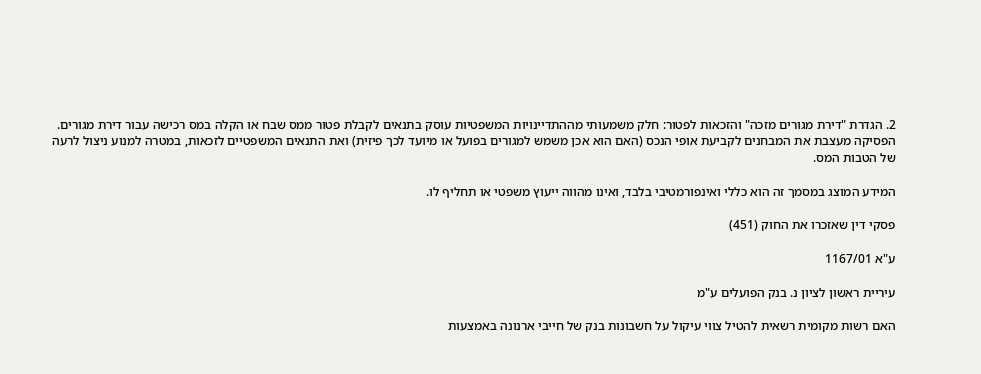2. הגדרת "דירת מגורים מזכה" והזכאות לפטור: חלק משמעותי מההתדיינויות המשפטיות עוסק בתנאים לקבלת פטור ממס שבח או הקלה במס רכישה עבור דירת מגורים. הפסיקה מעצבת את המבחנים לקביעת אופי הנכס (האם הוא אכן משמש למגורים בפועל או מיועד לכך פיזית) ואת התנאים המשפטיים לזכאות, במטרה למנוע ניצול לרעה של הטבות המס.

המידע המוצג במסמך זה הוא כללי ואינפורמטיבי בלבד, ואינו מהווה ייעוץ משפטי או תחליף לו.

פסקי דין שאזכרו את החוק (451)

ע"א 1167/01

עיריית ראשון לציון נ. בנק הפועלים ע"מ

האם רשות מקומית רשאית להטיל צווי עיקול על חשבונות בנק של חייבי ארנונה באמצעות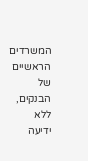המשרדים הראשיים של הבנקים, ללא ידיעה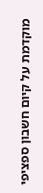מוקדמת על קיום חשבון ספציפי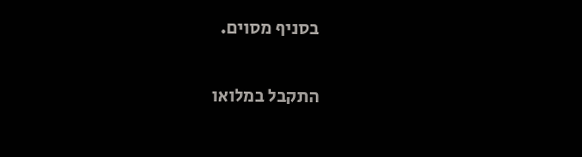בסניף מסוים.

התקבל במלואו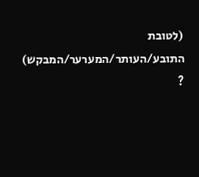(לטובת התובע/העותר/המערער/המבקש) ?